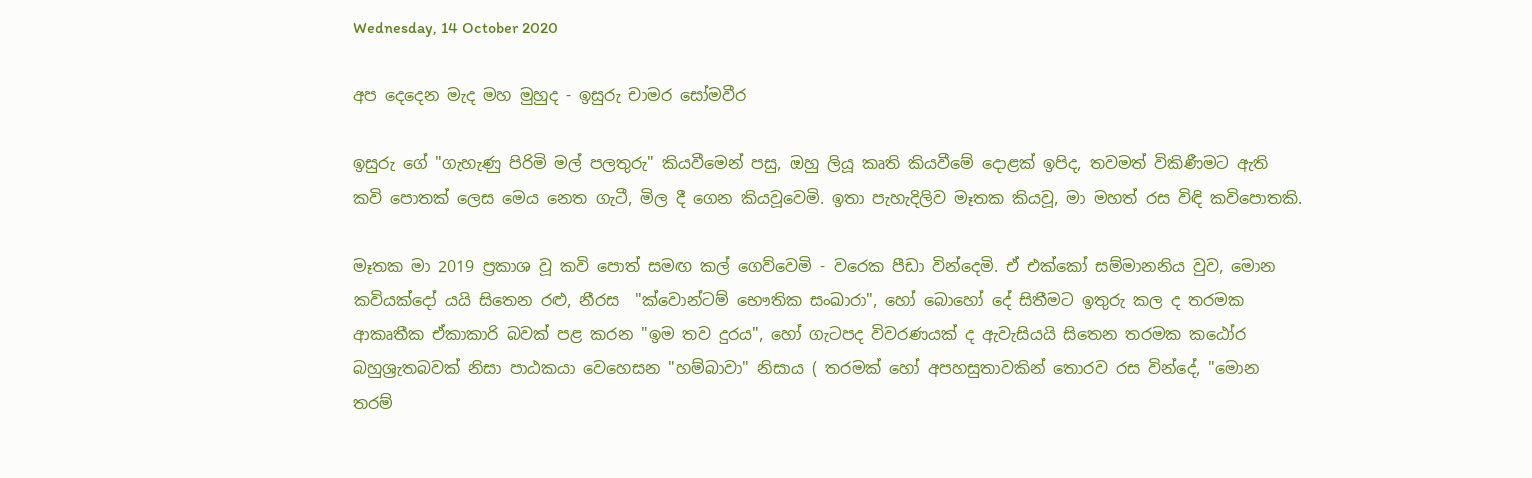Wednesday, 14 October 2020

අප දෙදෙන මැද මහ මුහුද - ඉසුරු චාමර සෝමවීර

ඉසුරු ගේ "ගැහැණු පිරිමි මල් පලතුරු" කියවීමෙන් පසු, ඔහු ලියූ කෘති කියවීමේ දොළක් ඉපිද, තවමත් විකිණීමට ඇති කවි පොතක් ලෙස මෙය නෙත ගැටී, මිල දී ගෙන කියවූවෙමි. ඉතා පැහැදිලිව මෑතක කියවූ, මා මහත් රස විඳි කවිපොතකි.

මෑතක මා 2019 ප්‍රකාශ වූ කවි පොත් සමඟ කල් ගෙව්වෙමි - වරෙක පීඩා වින්දෙමි. ඒ එක්කෝ සම්මානනිය වුව, මොන කවියක්දෝ යයි සිතෙන රළු, නීරස  "ක්වොන්ටම් භෞතික සංඛාරා", හෝ බොහෝ දේ සිතීමට ඉතුරු කල ද තරමක ආකෘතීක ඒකාකාරි බවක් පළ කරන "ඉම තව දුරය", හෝ ගැටපද විවරණයක් ද ඇවැසියයි සිතෙන තරමක කඨෝර බහුශ්‍රැතබවක් නිසා පාඨකයා වෙහෙසන "හම්බාවා" නිසාය ( තරමක් හෝ අපහසුතාවකින් තොරව රස වින්දේ, "මොන තරම්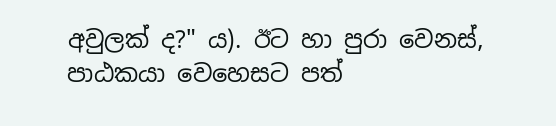අවුලක් ද?" ය). ඊට හා පුරා වෙනස්, පාඨකයා වෙහෙසට පත්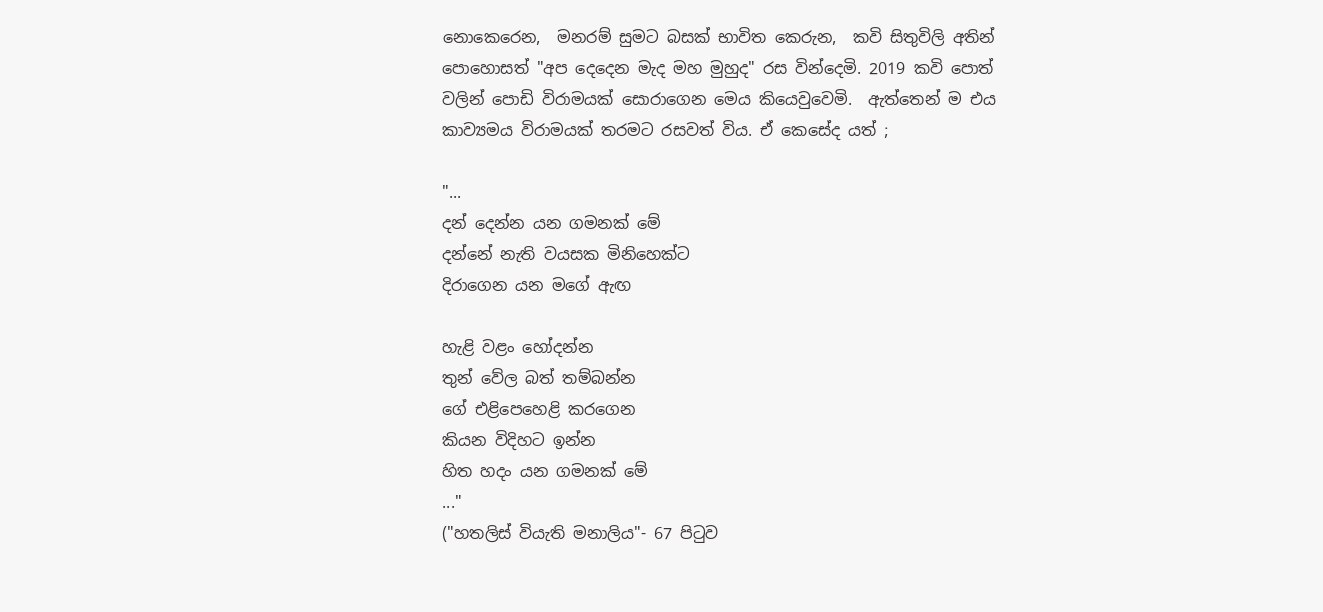නොකෙරෙන,  මනරම් සුමට බසක් භාවිත කෙරුන,  කවි සිතුවිලි අතින් පොහොසත් "අප දෙදෙන මැද මහ මුහුද" රස වින්දෙමි. 2019 කවි පොත් වලින් පොඩි විරාමයක් සොරාගෙන මෙය කියෙවුවෙමි.  ඇත්තෙන් ම එය කාව්‍යමය විරාමයක් තරමට රසවත් විය. ඒ කෙසේද යත් ;

"...
දන් දෙන්න යන ගමනක් මේ
දන්නේ නැති වයසක මිනිහෙක්ට
දිරාගෙන යන මගේ ඇඟ

හැළි වළං හෝදන්න
තුන් වේල බත් තම්බන්න
ගේ එළිපෙහෙළි කරගෙන
කියන විදිහට ඉන්න
හිත හදං යන ගමනක් මේ
..."
("හතලිස් වියැති මනාලිය"- 67 පිටුව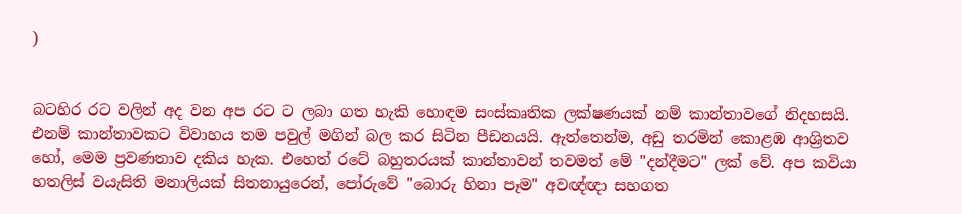)


බටහිර රට වලින් අද වන අප රට ට ලබා ගත හැකි හොඳම සංස්කෘතික ලක්ෂණයක් නම් කාන්තාවගේ නිදහසයි. එනම් කාන්තාවකට විවාහය තම පවුල් මගින් බල කර සිටින පීඩනයයි. ඇත්තෙන්ම, අඩු තරමින් කොළඹ ආශ්‍රිතව හෝ, මෙම ප්‍රවණතාව දකිය හැක. එහෙත් රටේ බහුතරයක් කාන්තාවන් තවමත් මේ "දන්දීමට" ලක් වේ. අප කවියා හතලිස් වයැසිති මනාලියක් සිතනායුරෙන්, පෝරුවේ "බොරු හිනා පෑම" අවඥ්ඥා සහගත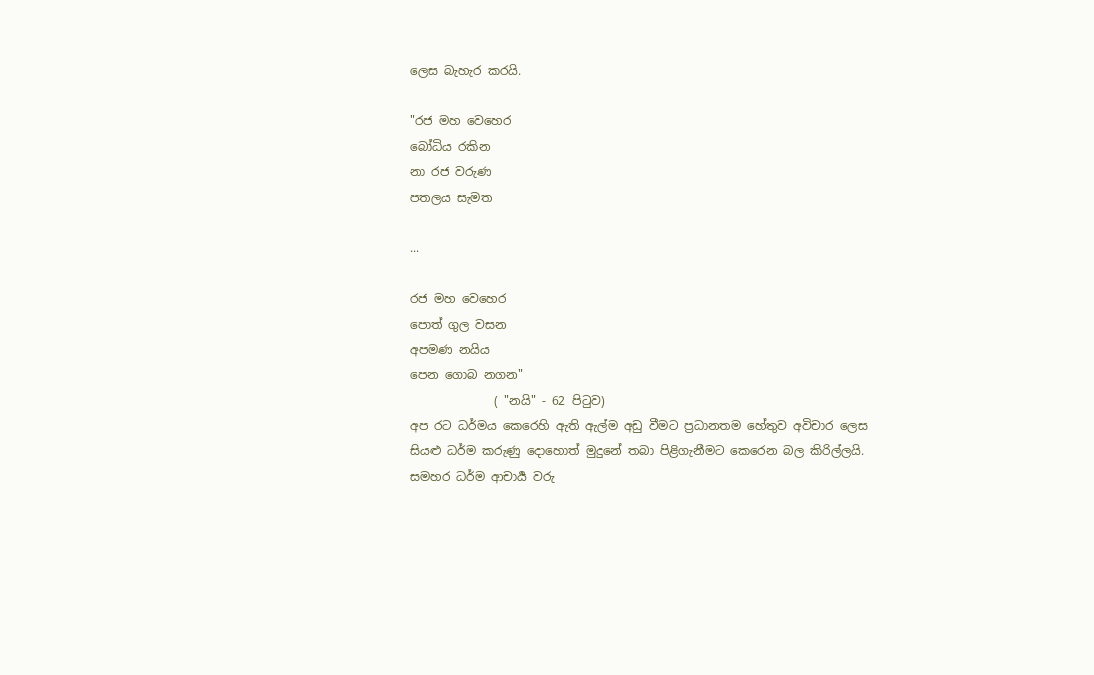ලෙස බැහැර කරයි.

"රජ මහ වෙහෙර
බෝධිය රකින
නා රජ වරුණ
පතලය සැමත

...

රජ මහ වෙහෙර
පොත් ගුල වසන
අපමණ නයිය
පෙන ගොබ නගන"
              ( "නයි" - 62 පිටුව)
අප රට ධර්මය කෙරෙහි ඇති ඇල්ම අඩු වීමට ප්‍රධානතම හේතුව අවිචාර ලෙස සියළු ධර්ම කරුණු දොහොත් මුදුනේ තබා පිළිගැනීමට කෙරෙන බල කිරිල්ලයි. සමහර ධර්ම ආචාර්‍ය වරු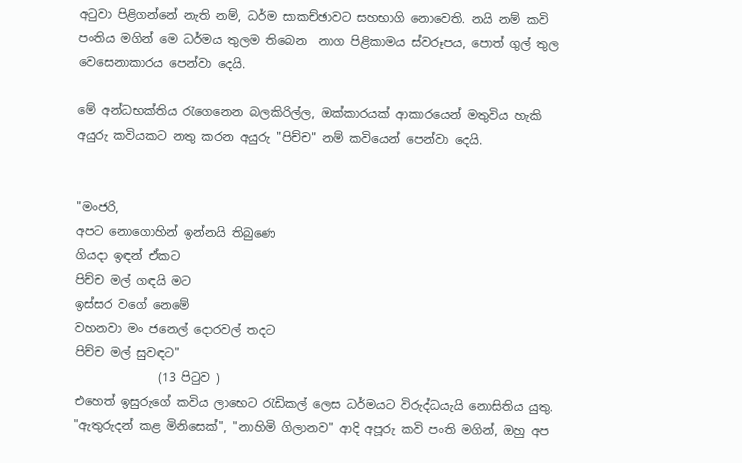අටුවා පිළිගන්නේ නැති නම්, ධර්ම සාකච්ඡාවට සහභාගි නොවෙති. නයි නම් කවි පංතිය මගින් මෙ ධර්මය තුලම තිබෙන  නාග පිළිකාමය ස්වරූපය, පොත් ගුල් තුල වෙසෙනාකාරය පෙන්වා දෙයි.

මේ අන්ධභක්තිය රැගෙනෙන බලකිරිල්ල, ඔක්කාරයක් ආකාරයෙන් මතුවිය හැකි අයුරු කවියකට නතු කරන අයුරු "පිච්ච" නම් කවියෙන් පෙන්වා දෙයි.


"මංජරි,
අපට නොගොහින් ඉන්නයි තිබුණෙ
ගියදා ඉඳන් ඒකට
පිච්ච මල් ගඳයි මට
ඉස්සර වගේ නෙමේ
වහනවා මං ජනෙල් දොරවල් තදට
පිච්ච මල් සුවඳට"
              (13 පිටුව )
එහෙත් ඉසුරුගේ කවිය ලාභෙට රැඩිකල් ලෙස ධර්මයට විරුද්ධයැයි නොසිතිය යුතු. "ඇතුරුදන් කළ මිනිසෙක්", "නාහිමි ගිලානව" ආදි අපූරු කවි පංති මගින්, ඔහු අප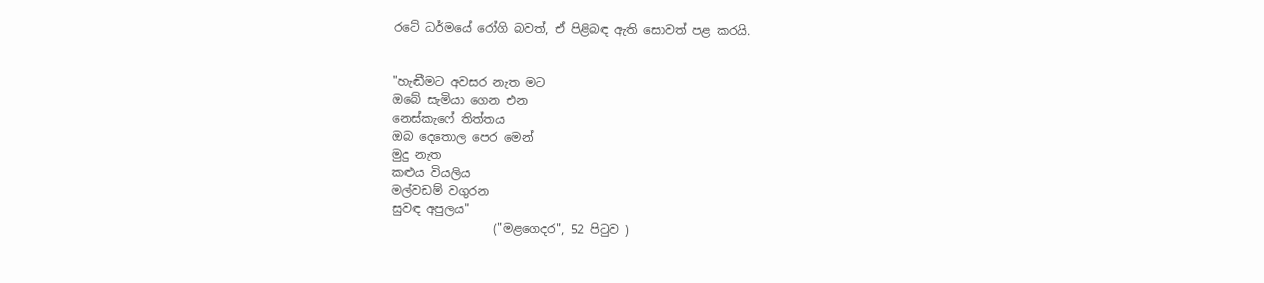රටේ ධර්මයේ රෝගි බවත්, ඒ පිළිබඳ ඇති සොවත් පළ කරයි.


"හැඬීමට අවසර නැත මට
ඔබේ සැමියා ගෙන එන
නෙස්කැෆේ තිත්තය
ඔබ දෙතොල පෙර මෙන්
මුදු නැත
කළුය වියලිය
මල්වඩම් වගුරන
සුවඳ අපුලය"
                 ("මළගෙදර", 52 පිටුව )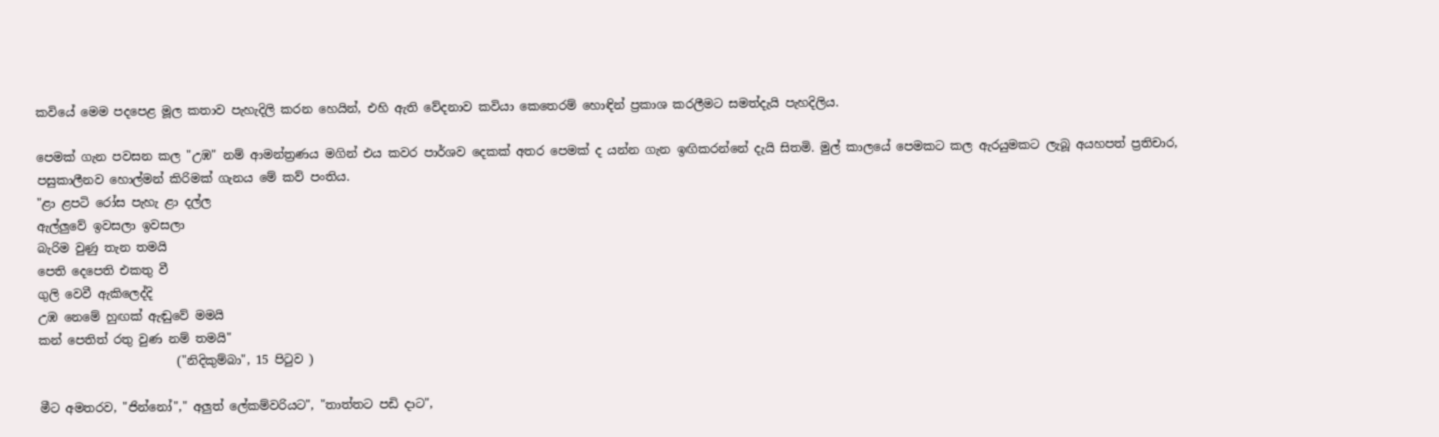කවියේ මෙම පදපෙළ මූල කතාව පැහැදිලි කරන හෙයින්, එහි ඇති වේදනාව කවියා කෙතෙරම් හොඳින් ප්‍රකාශ කරලීමට සමත්දැයි පැහදිලිය.

පෙමක් ගැන පවසන කල "උඹ" නම් ආමන්ත්‍රණය මගින් එය කවර පාර්ශව දෙකක් අතර පෙමක් ද යන්න ගැන ඉඟිකරන්නේ දැයි සිතමි. මුල් කාලයේ පෙමකට කල ඇරයුමකට ලැබූ අයහපත් ප්‍රතිචාර, පසුකාලීනව හොල්මන් කිරිමක් ගැනය මේ කව් පංතිය.
"ළා ළපටි රෝස පැහැ ළා දල්ල
ඇල්ලුවේ ඉවසලා ඉවසලා
බැරිම වුණු තැන තමයි
පෙති දෙපෙති එකතු වී
ගුලි වෙවී ඇකිලෙද්දි
උඹ නෙමේ හුඟක් ඇඬුවේ මමයි
කන් පෙතිත් රතු වුණ නම් තමයි"
                       ("නිදිකුම්බා", 15 පිටුව )

මීට අමතරව, "ජින්නෝ"," අලුත් ලේකම්වරියට", "තාත්තට පඩි දාට",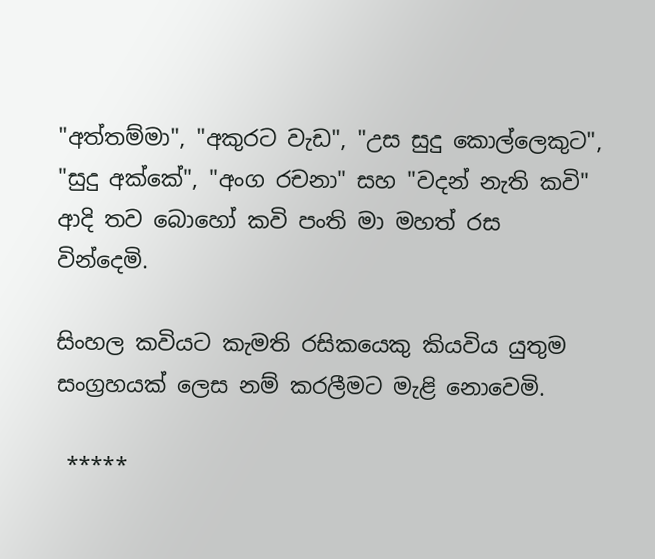"අත්තම්මා", "අකුරට වැඩ", "උස සුදු කොල්ලෙකුට",  "සුදු අක්කේ", "අංග රචනා" සහ "වදන් නැති කවි" ආදි තව බොහෝ කවි පංති මා මහත් රස වින්දෙමි.

සිංහල කවියට කැමති රසිකයෙකු කියවිය යුතුම සංග්‍රහයක් ලෙස නම් කරලීමට මැළි නොවෙමි.

 *****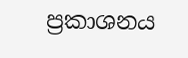ප්‍රකාශනය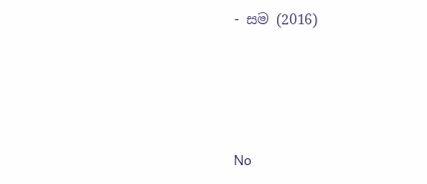- සම (2016)





No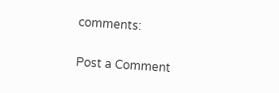comments:

Post a Comment